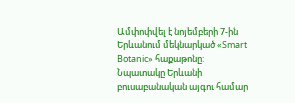Ամփոփվել է նոյեմբերի 7-ին Երևանում մեկնարկած «Smart Botanic» հաքաթոնը: Նպատակը Երևանի բուսաբանական այգու համար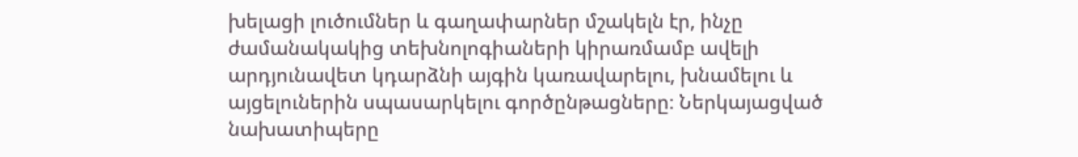խելացի լուծումներ և գաղափարներ մշակելն էր, ինչը ժամանակակից տեխնոլոգիաների կիրառմամբ ավելի արդյունավետ կդարձնի այգին կառավարելու, խնամելու և այցելուներին սպասարկելու գործընթացները։ Ներկայացված նախատիպերը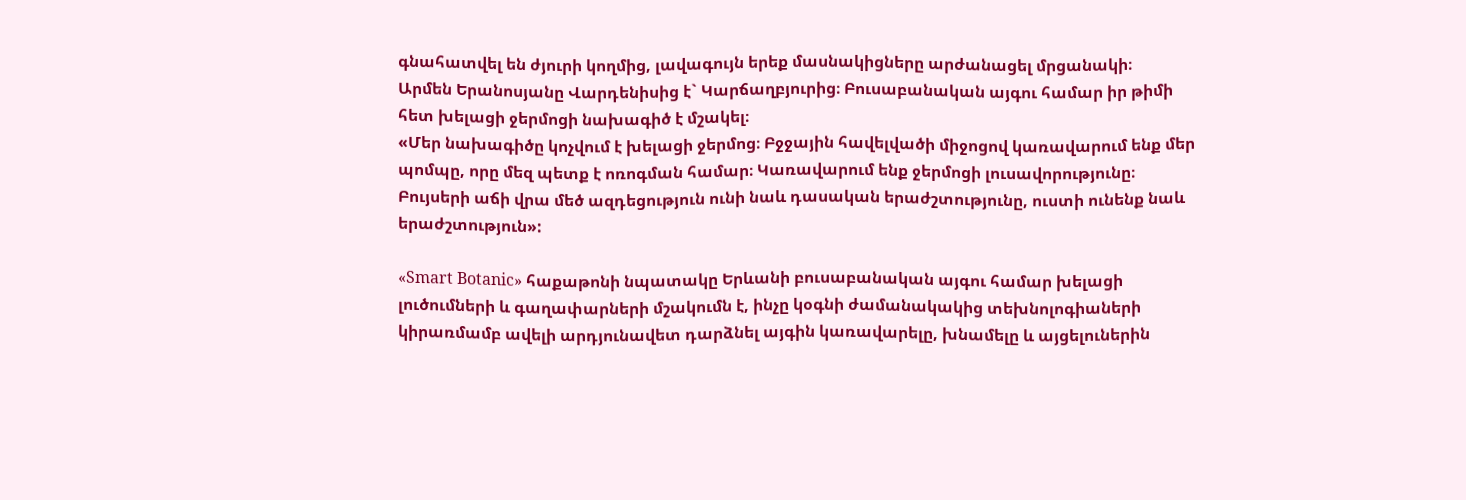գնահատվել են ժյուրի կողմից, լավագույն երեք մասնակիցները արժանացել մրցանակի։
Արմեն Երանոսյանը Վարդենիսից է` Կարճաղբյուրից։ Բուսաբանական այգու համար իր թիմի հետ խելացի ջերմոցի նախագիծ է մշակել։
«Մեր նախագիծը կոչվում է խելացի ջերմոց։ Բջջային հավելվածի միջոցով կառավարում ենք մեր պոմպը, որը մեզ պետք է ոռոգման համար։ Կառավարում ենք ջերմոցի լուսավորությունը։ Բույսերի աճի վրա մեծ ազդեցություն ունի նաև դասական երաժշտությունը, ուստի ունենք նաև երաժշտություն»:

«Smart Botanic» հաքաթոնի նպատակը Երևանի բուսաբանական այգու համար խելացի լուծումների և գաղափարների մշակումն է, ինչը կօգնի ժամանակակից տեխնոլոգիաների կիրառմամբ ավելի արդյունավետ դարձնել այգին կառավարելը, խնամելը և այցելուներին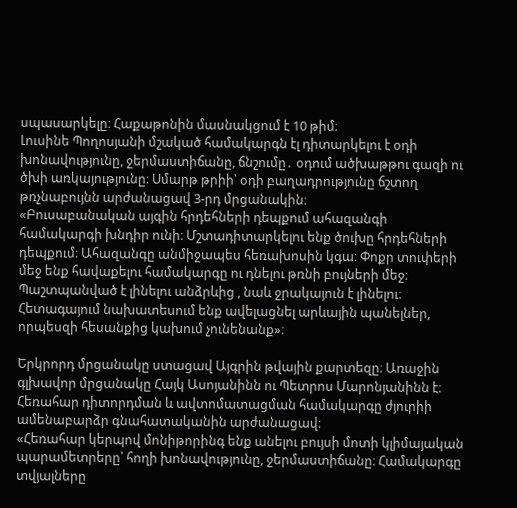սպասարկելը։ Հաքաթոնին մասնակցում է 10 թիմ։
Լուսինե Պողոսյանի մշակած համակարգն էլ դիտարկելու է օդի խոնավությունը, ջերմաստիճանը, ճնշումը․ օդում ածխաթթու գազի ու ծխի առկայությունը։ Սմարթ թրիի՝ օդի բաղադրությունը ճշտող թռչնաբույնն արժանացավ 3-րդ մրցանակին։
«Բուսաբանական այգին հրդեհների դեպքում ահազանգի համակարգի խնդիր ունի։ Մշտադիտարկելու ենք ծուխը հրդեհների դեպքում։ Ահազանգը անմիջապես հեռախոսին կգա։ Փոքր տուփերի մեջ ենք հավաքելու համակարգը ու դնելու թռնի բույների մեջ։ Պաշտպանված է լինելու անձրևից , նաև ջրակայուն է լինելու։ Հետագայում նախատեսում ենք ավելացնել արևային պանելներ, որպեսզի հեսանքից կախում չունենանք»։

Երկրորդ մրցանակը ստացավ Այգրին թվային քարտեզը։ Առաջին գլխավոր մրցանակը Հայկ Ասոյանինն ու Պետրոս Մարոնյանինն է։ Հեռահար դիտորդման և ավտոմատացման համակարգը ժյուրիի ամենաբարձր գնահատականին արժանացավ։
«Հեռահար կերպով մոնիթորինգ ենք անելու բույսի մոտի կլիմայական պարամետրերը՝ հողի խոնավությունը, ջերմաստիճանը։ Համակարգը տվյալները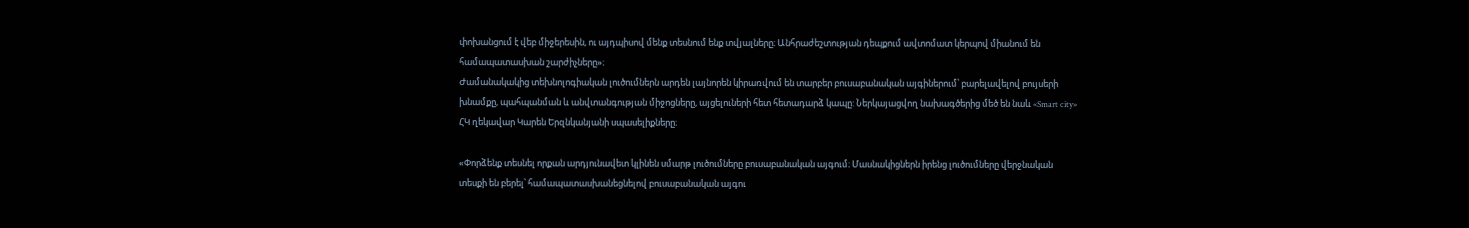փոխանցում է վեբ միջերեսին, ու այդպիսով մենք տեսնում ենք տվյալները։ Անհրաժեշտության դեպքում ավտոմատ կերպով միանում են համապատասխան շարժիչները»։
Ժամանակակից տեխնոլոգիական լուծումներն արդեն լայնորեն կիրառվում են տարբեր բուսաբանական այգիներում՝ բարելավելով բույսերի խնամքը, պահպանման և անվտանգության միջոցները, այցելուների հետ հետադարձ կապը: Ներկայացվող նախագծերից մեծ են նաև «Smart city» ՀԿ ղեկավար Կարեն Երզնկանյանի սպասելիքները։

«Փորձենք տեսնել որքան արդյունավետ կլինեն սմարթ լուծումները բուսաբանական այգում։ Մասնակիցներն իրենց լուծումները վերջնական տեսքի են բերել՝ համապատասխանեցնելով բուսաբանական այգու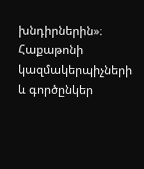խնդիրներին»։
Հաքաթոնի կազմակերպիչների և գործընկեր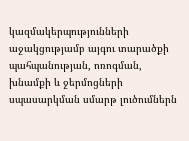կազմակերպությունների աջակցությամբ այգու տարածքի պահպանության, ոռոգման, խնամքի և ջերմոցների սպասարկման սմարթ լուծումներն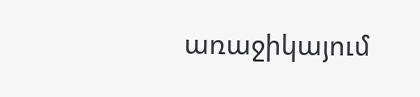առաջիկայում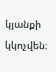կյանքի կկոչվեն։